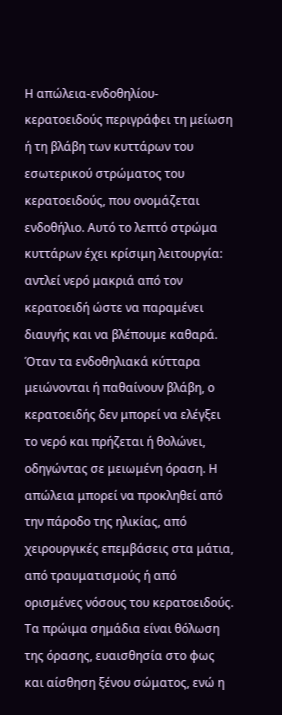Η απώλεια-ενδοθηλίου-κερατοειδούς περιγράφει τη μείωση ή τη βλάβη των κυττάρων του εσωτερικού στρώματος του κερατοειδούς, που ονομάζεται ενδοθήλιο. Αυτό το λεπτό στρώμα κυττάρων έχει κρίσιμη λειτουργία: αντλεί νερό μακριά από τον κερατοειδή ώστε να παραμένει διαυγής και να βλέπουμε καθαρά. Όταν τα ενδοθηλιακά κύτταρα μειώνονται ή παθαίνουν βλάβη, ο κερατοειδής δεν μπορεί να ελέγξει το νερό και πρήζεται ή θολώνει, οδηγώντας σε μειωμένη όραση. Η απώλεια μπορεί να προκληθεί από την πάροδο της ηλικίας, από χειρουργικές επεμβάσεις στα μάτια, από τραυματισμούς ή από ορισμένες νόσους του κερατοειδούς. Τα πρώιμα σημάδια είναι θόλωση της όρασης, ευαισθησία στο φως και αίσθηση ξένου σώματος, ενώ η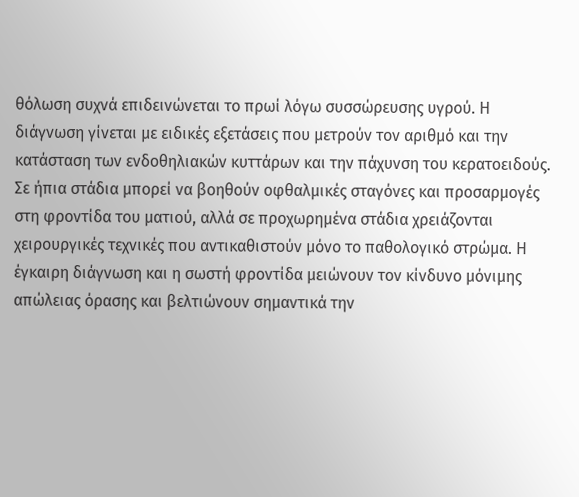θόλωση συχνά επιδεινώνεται το πρωί λόγω συσσώρευσης υγρού. Η διάγνωση γίνεται με ειδικές εξετάσεις που μετρούν τον αριθμό και την κατάσταση των ενδοθηλιακών κυττάρων και την πάχυνση του κερατοειδούς. Σε ήπια στάδια μπορεί να βοηθούν οφθαλμικές σταγόνες και προσαρμογές στη φροντίδα του ματιού, αλλά σε προχωρημένα στάδια χρειάζονται χειρουργικές τεχνικές που αντικαθιστούν μόνο το παθολογικό στρώμα. Η έγκαιρη διάγνωση και η σωστή φροντίδα μειώνουν τον κίνδυνο μόνιμης απώλειας όρασης και βελτιώνουν σημαντικά την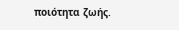ποιότητα ζωής.